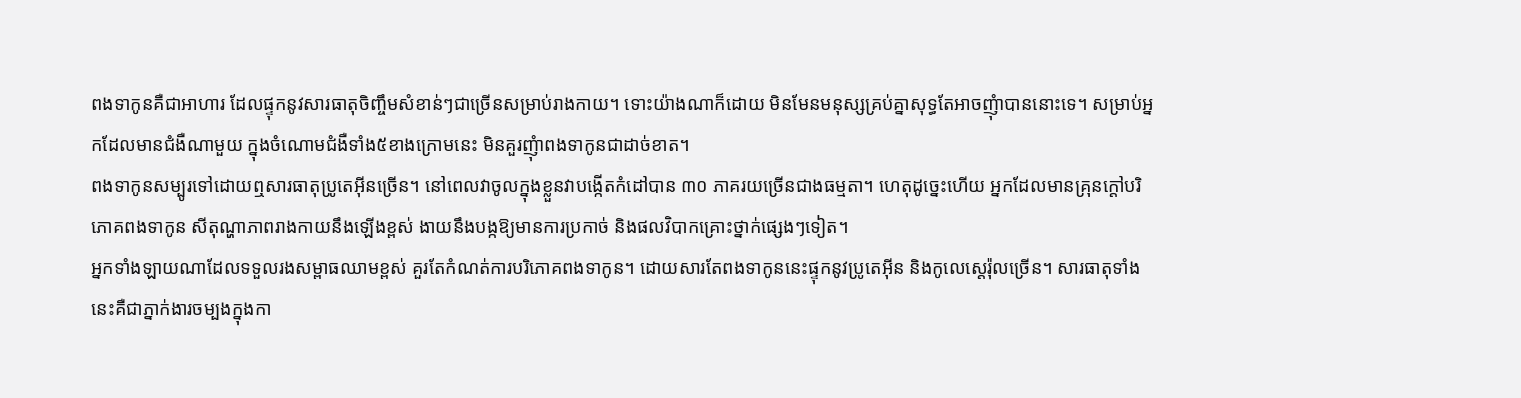ពងទាកូនគឺជាអាហារ ដែលផ្ទុកនូវសារធាតុចិញ្ចឹមសំខាន់ៗជាច្រើនសម្រាប់រាងកាយ។ ទោះយ៉ាងណាក៏ដោយ មិនមែនមនុស្សគ្រប់គ្នាសុទ្ធតែអាចញុំាបាននោះទេ។ សម្រាប់អ្នកដែលមានជំងឺណាមួយ ក្នុងចំណោមជំងឺទាំង៥ខាងក្រោមនេះ មិនគួរញុំាពងទាកូនជាដាច់ខាត។
ពងទាកូនសម្បូរទៅដោយឮសារធាតុប្រូតេអ៊ីនច្រើន។ នៅពេលវាចូលក្នុងខ្លួនវាបង្កើតកំដៅបាន ៣០ ភាគរយច្រើនជាងធម្មតា។ ហេតុដូច្នេះហើយ អ្នកដែលមានគ្រុនក្តៅបរិភោគពងទាកូន សីតុណ្ហាភាពរាងកាយនឹងឡើងខ្ពស់ ងាយនឹងបង្កឱ្យមានការប្រកាច់ និងផលវិបាកគ្រោះថ្នាក់ផ្សេងៗទៀត។
អ្នកទាំងឡាយណាដែលទទួលរងសម្ពាធឈាមខ្ពស់ គួរតែកំណត់ការបរិភោគពងទាកូន។ ដោយសារតែពងទាកូននេះផ្ទុកនូវប្រូតេអ៊ីន និងកូលេស្តេរ៉ុលច្រើន។ សារធាតុទាំងនេះគឺជាភ្នាក់ងារចម្បងក្នុងកា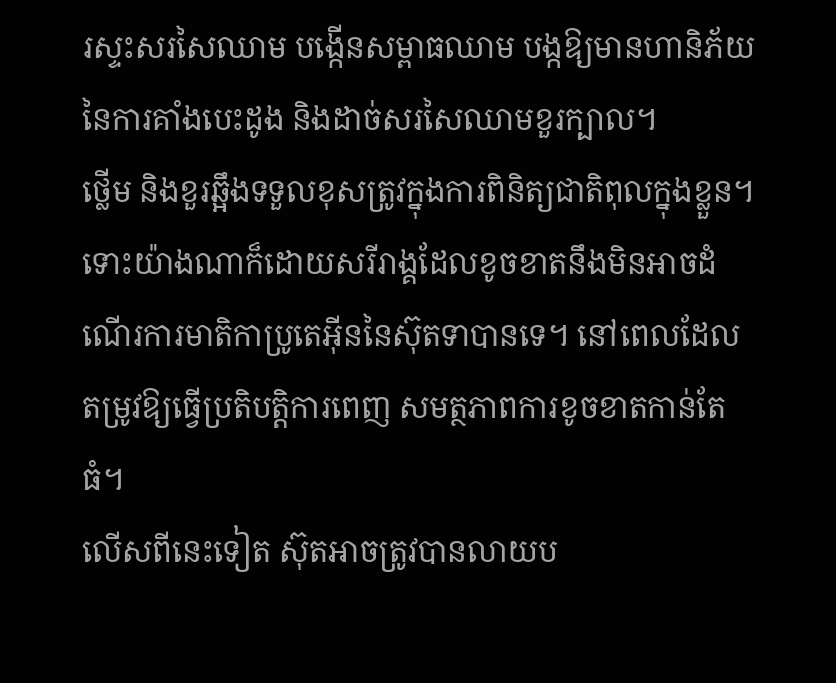រស្ទះសរសៃឈាម បង្កើនសម្ពាធឈាម បង្កឱ្យមានហានិភ័យនៃការគាំងបេះដូង និងដាច់សរសៃឈាមខួរក្បាល។
ថ្លើម និងខួរឆ្អឹងទទួលខុសត្រូវក្នុងការពិនិត្យជាតិពុលក្នុងខ្លួន។ ទោះយ៉ាងណាក៏ដោយសរីរាង្គដែលខូចខាតនឹងមិនអាចដំណើរការមាតិកាប្រូតេអ៊ីននៃស៊ុតទាបានទេ។ នៅពេលដែលតម្រូវឱ្យធ្វើប្រតិបត្តិការពេញ សមត្ថភាពការខូចខាតកាន់តែធំ។
លើសពីនេះទៀត ស៊ុតអាចត្រូវបានលាយប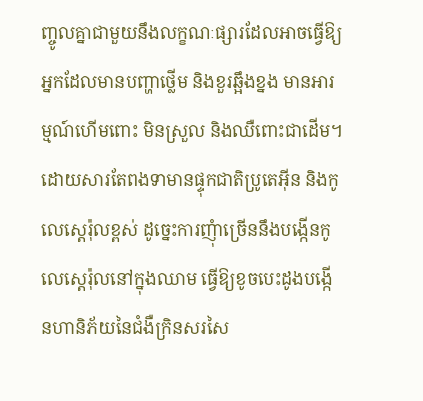ញ្ចូលគ្នាជាមួយនឹងលក្ខណៈផ្សារដែលអាចធ្វើឱ្យអ្នកដែលមានបញ្ហាថ្លើម និងខួរឆ្អឹងខ្នង មានអារម្មណ៍ហើមពោះ មិនស្រួល និងឈឺពោះជាដើម។
ដោយសារតែពងទាមានផ្ទុកជាតិប្រូតេអ៊ីន និងកូលេស្តេរ៉ុលខ្ពស់ ដូច្នេះការញុំាច្រើននឹងបង្កើនកូលេស្តេរ៉ុលនៅក្នុងឈាម ធ្វើឱ្យខូចបេះដូងបង្កើនហានិភ័យនៃជំងឺក្រិនសរសៃ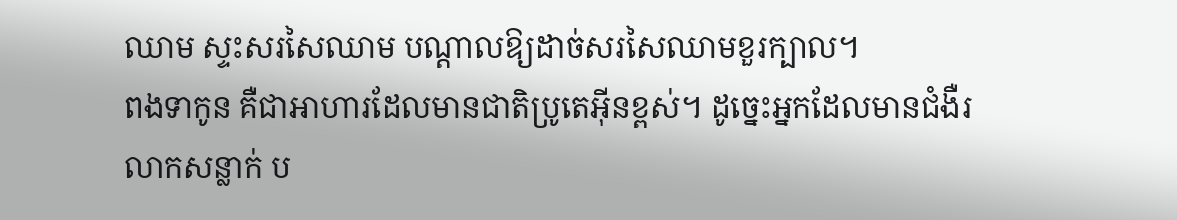ឈាម ស្ទះសរសៃឈាម បណ្តាលឱ្យដាច់សរសៃឈាមខួរក្បាល។
ពងទាកូន គឺជាអាហារដែលមានជាតិប្រូតេអ៊ីនខ្ពស់។ ដូច្នេះអ្នកដែលមានជំងឺរលាកសន្លាក់ ប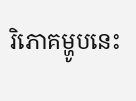រិភោគម្ហូបនេះ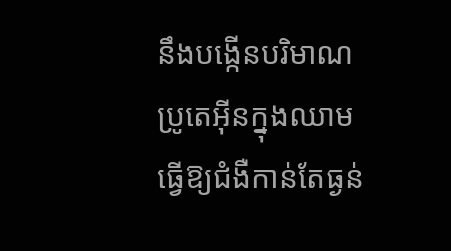នឹងបង្កើនបរិមាណប្រូតេអ៊ីនក្នុងឈាម ធ្វើឱ្យជំងឺកាន់តែធ្ងន់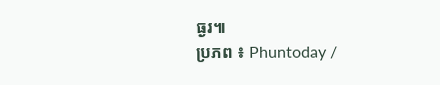ធ្ងរ៕
ប្រភព ៖ Phuntoday /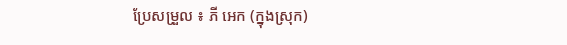ប្រែសម្រួល ៖ ភី អេក (ក្នុងស្រុក)